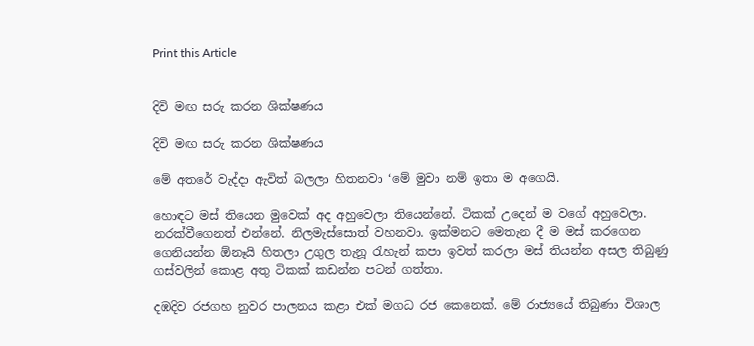Print this Article


දිවි මඟ සරු කරන ශික්ෂණය

දිවි මඟ සරු කරන ශික්ෂණය

මේ අතරේ වැද්දා ඇවිත් බලලා හිතනවා ‘මේ මුවා නම් ඉතා ම අගෙයි.

හොඳට මස් තියෙන මුවෙක් අද අහුවෙලා තියෙන්නේ. ටිකක් උදෙන් ම වගේ අහුවෙලා. නරක්වීගෙනත් එන්නේ. නිලමැස්සොත් වහනවා. ඉක්මනට මෙතැන දී ම මස් කරගෙන ගෙනියන්න ඕනෑයි හිතලා උගුල තැනූ රැහැන් කපා ඉවත් කරලා මස් තියන්න අසල තිබුණු ගස්වලින් කොළ අතු ටිකක් කඩන්න පටන් ගත්තා.

දඹදිව රජගහ නුවර පාලනය කළා එක් මගධ රජ කෙනෙක්. මේ රාජ්‍යයේ තිබුණා විශාල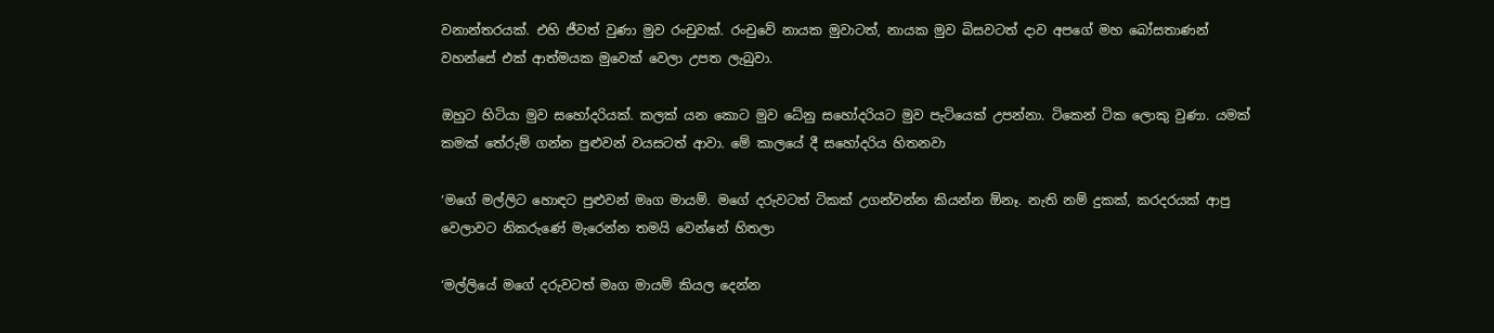වනාන්තරයක්. එහි ජීවත් වුණා මුව රංචුවක්. රංචුවේ නායක මුවාටත්, නායක මුව බිසවටත් දාව අපගේ මහ බෝසතාණන් වහන්සේ එක් ආත්මයක මුවෙක් වෙලා උපත ලැබුවා.

ඔහුට හිටියා මුව සහෝදරියක්. කලක් යන කොට මුව ධේනු සහෝදරියට මුව පැටියෙක් උපන්නා. ටිකෙන් ටික ලොකු වුණා. යමක් කමක් තේරුම් ගන්න පුළුවන් වයසටත් ආවා. මේ කාලයේ දී සහෝදරිය හිතනවා

‘මගේ මල්ලිට හොඳට පුළුවන් මෘග මායම්. මගේ දරුවටත් ටිකක් උගන්වන්න කියන්න ඕනෑ. නැති නම් දුකක්, කරදරයක් ආපු වෙලාවට නිකරුණේ මැරෙන්න තමයි වෙන්නේ හිතලා

‘මල්ලියේ මගේ දරුවටත් මෘග මායම් කියල දෙන්න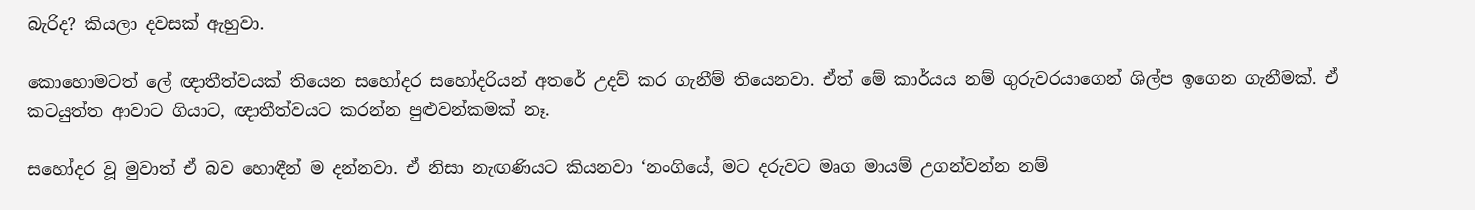බැරිද? කියලා දවසක් ඇහුවා.

කොහොමටත් ලේ ඥාතීත්වයක් තියෙන සහෝදර සහෝදරියන් අතරේ උදව් කර ගැනීම් තියෙනවා. ඒත් මේ කාර්යය නම් ගුරුවරයාගෙන් ශිල්ප ඉගෙන ගැනීමක්. ඒ කටයුත්ත ආවාට ගියාට, ඥාතීත්වයට කරන්න පුළුවන්කමක් නෑ.

සහෝදර වූ මුවාත් ඒ බව හොඳීන් ම දන්නවා. ඒ නිසා නැඟණියට කියනවා ‘නංගියේ, මට දරුවට මෘග මායම් උගන්වන්න නම්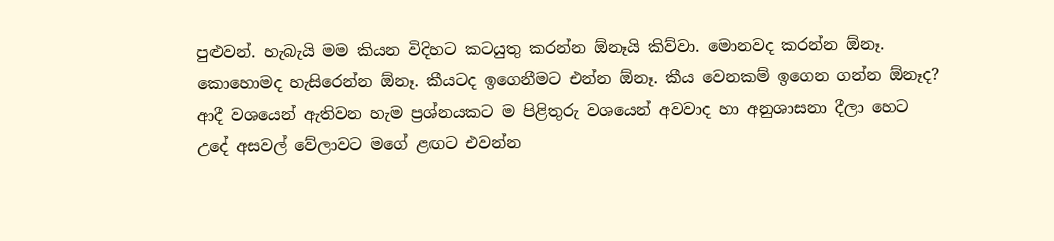පුළුවන්. හැබැයි මම කියන විදිහට කටයුතු කරන්න ඕනෑයි කිව්වා. මොනවද කරන්න ඕනෑ. කොහොමද හැසිරෙන්න ඕනෑ. කීයටද ඉගෙනීමට එන්න ඕනෑ. කීය වෙනකම් ඉගෙන ගන්න ඕනෑද? ආදී වශයෙන් ඇතිවන හැම ප්‍රශ්නයකට ම පිළිතුරු වශයෙන් අවවාද හා අනුශාසනා දීලා හෙට උදේ අසවල් වේලාවට මගේ ළඟට එවන්න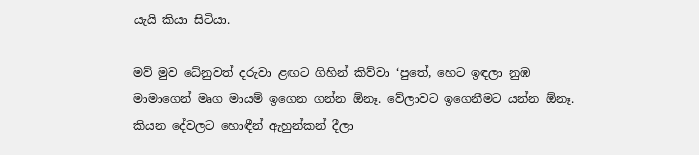යැයි කියා සිටියා.

මව් මුව ධේනුවත් දරුවා ළඟට ගිහින් කිව්වා ‘පුතේ, හෙට ඉඳලා නුඹ මාමාගෙන් මෘග මායම් ඉගෙන ගන්න ඕනෑ. වේලාවට ඉගෙනීමට යන්න ඕනෑ. කියන දේවලට හොඳීන් ඇහුන්කන් දීලා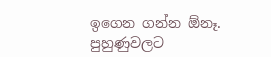ඉගෙන ගන්න ඕනෑ. පුහුණුවලට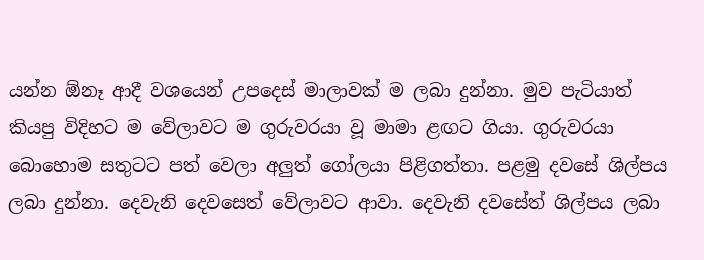යන්න ඕනෑ ආදී වශයෙන් උපදෙස් මාලාවක් ම ලබා දුන්නා. මුව පැටියාත් කියපු විදිහට ම වේලාවට ම ගුරුවරයා වූ මාමා ළඟට ගියා. ගුරුවරයා බොහොම සතුටට පත් වෙලා අලුත් ගෝලයා පිළිගත්තා. පළමු දවසේ ශිල්පය ලබා දුන්නා. දෙවැනි දෙවසෙත් වේලාවට ආවා. දෙවැනි දවසේත් ශිල්පය ලබා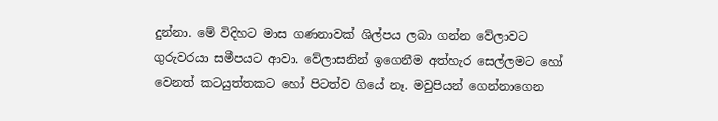දුන්නා. මේ විදිහට මාස ගණනාවක් ශිල්පය ලබා ගන්න වේලාවට ගුරුවරයා සමීපයට ආවා. වේලාසනින් ඉගෙනීම අත්හැර සෙල්ලමට හෝ වෙනත් කටයුත්තකට හෝ පිටත්ව ගියේ නෑ. මවුපියන් ගෙන්නාගෙන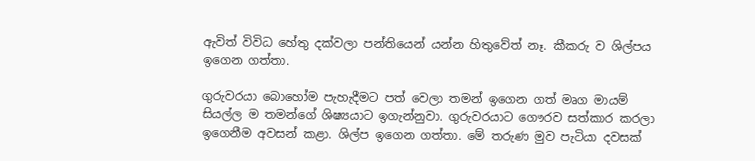ඇවිත් විවිධ හේතු දක්වලා පන්තියෙන් යන්න හිතුවේත් නෑ. කීකරු ව ශිල්පය ඉගෙන ගත්තා.

ගුරුවරයා බොහෝම පැහැදීමට පත් වෙලා තමන් ඉගෙන ගත් මෘග මායම් සියල්ල ම තමන්ගේ ශිෂ්‍යයාට ඉගැන්නුවා. ගුරුවරයාට ගෞරව සත්කාර කරලා ඉගෙනීම අවසන් කළා. ශිල්ප ඉගෙන ගත්තා. මේ තරුණ මුව පැටියා දවසක්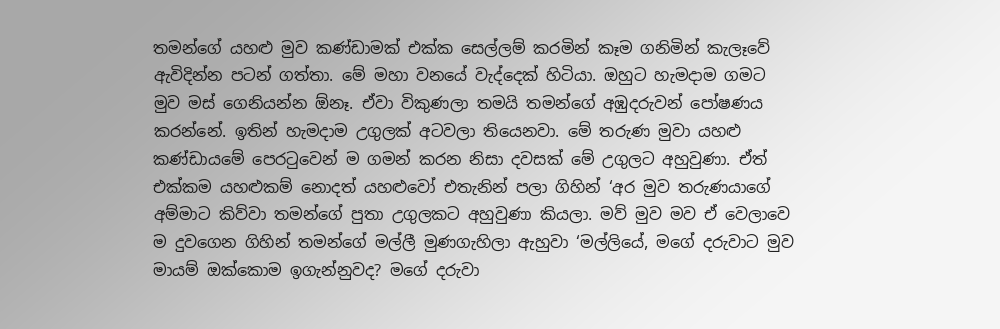තමන්ගේ යහළු මුව කණ්ඩාමක් එක්ක සෙල්ලම් කරමින් කෑම ගනිමින් කැලෑවේ ඇවිදින්න පටන් ගත්තා. මේ මහා වනයේ වැද්දෙක් හිටියා. ඔහුට හැමදාම ගමට මුව මස් ගෙනියන්න ඕනෑ. ඒවා විකුණලා තමයි තමන්ගේ අඹුදරුවන් පෝෂණය කරන්නේ. ඉතින් හැමදාම උගුලක් අටවලා තියෙනවා. මේ තරුණ මුවා යහළු කණ්ඩායමේ පෙරටුවෙන් ම ගමන් කරන නිසා දවසක් මේ උගුලට අහුවුණා. ඒත් එක්කම යහළුකම් නොදත් යහළුවෝ එතැනින් පලා ගිහින් ‘අර මුව තරුණයාගේ අම්මාට කිව්වා තමන්ගේ පුතා උගුලකට අහුවුණා කියලා. මව් මුව මව ඒ වෙලාවෙ ම දුවගෙන ගිහින් තමන්ගේ මල්ලී මුණගැහිලා ඇහුවා ‘මල්ලියේ, මගේ දරුවාට මුව මායම් ඔක්කොම ඉගැන්නුවද? මගේ දරුවා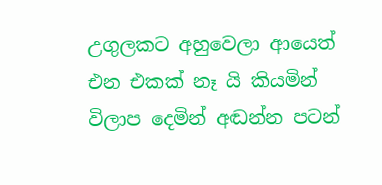උගුලකට අහුවෙලා ආයෙත් එන එකක් නෑ යි කියමින් විලාප දෙමින් අඬන්න පටන්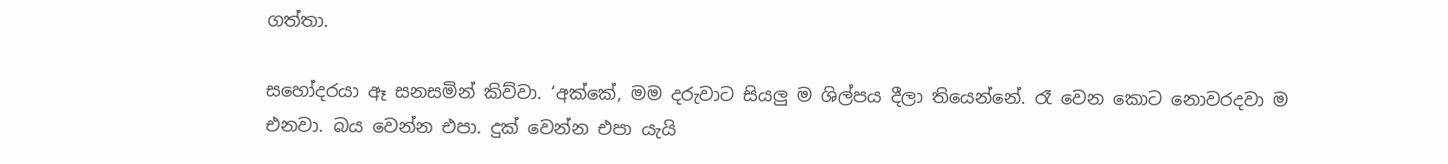ගත්තා.

සහෝදරයා ඈ සනසමින් කිව්වා. ‘අක්කේ, මම දරුවාට සියලු ම ශිල්පය දීලා තියෙන්නේ. රෑ වෙන කොට නොවරදවා ම එනවා. බය වෙන්න එපා. දුක් වෙන්න එපා යැයි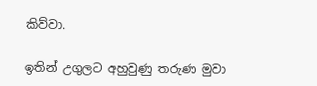කිව්වා.

ඉතින් උගුලට අහුවුණු තරුණ මුවා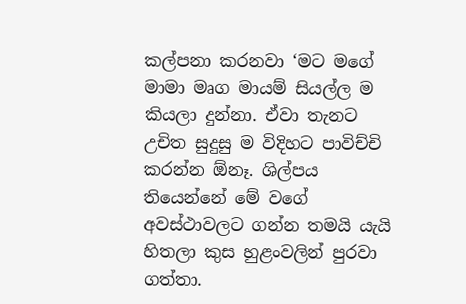කල්පනා කරනවා ‘මට මගේ මාමා මෘග මායම් සියල්ල ම කියලා දුන්නා. ඒවා තැනට උචිත සුදුසු ම විදිහට පාවිච්චි කරන්න ඕනෑ. ශිල්පය තියෙන්නේ මේ වගේ අවස්ථාවලට ගන්න තමයි යැයි හිතලා කුස හුළංවලින් පුරවා ගත්තා.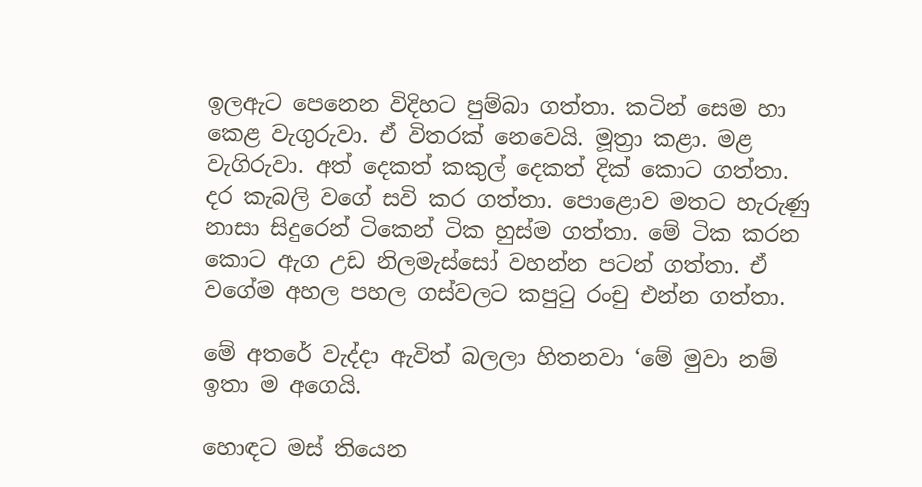ඉලඇට පෙනෙන විදිහට පුම්බා ගත්තා. කටින් සෙම හා කෙළ වැගුරුවා. ඒ විතරක් නෙවෙයි. මූත්‍රා කළා. මළ වැගිරුවා. අත් දෙකත් කකුල් දෙකත් දික් කොට ගත්තා. දර කැබලි වගේ සවි කර ගත්තා. පොළොව මතට හැරුණු නාසා සිදුරෙන් ටිකෙන් ටික හුස්ම ගත්තා. මේ ටික කරන කොට ඇග උඩ නිලමැස්සෝ වහන්න පටන් ගත්තා. ඒ වගේම අහල පහල ගස්වලට කපුටු රංචු එන්න ගත්තා.

මේ අතරේ වැද්දා ඇවිත් බලලා හිතනවා ‘මේ මුවා නම් ඉතා ම අගෙයි.

හොඳට මස් තියෙන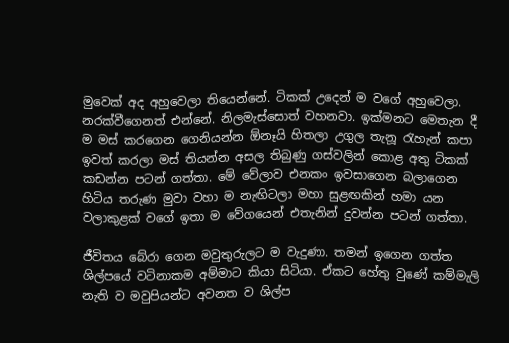මුවෙක් අද අහුවෙලා තියෙන්නේ. ටිකක් උදෙන් ම වගේ අහුවෙලා. නරක්වීගෙනත් එන්නේ. නිලමැස්සොත් වහනවා. ඉක්මනට මෙතැන දී ම මස් කරගෙන ගෙනියන්න ඕනෑයි හිතලා උගුල තැනූ රැහැන් කපා ඉවත් කරලා මස් තියන්න අසල තිබුණු ගස්වලින් කොළ අතු ටිකක් කඩන්න පටන් ගත්තා. මේ වේලාව එනකං ඉවසාගෙන බලාගෙන හිටිය තරුණ මුවා වහා ම නැඟිටලා මහා සුළඟකින් හමා යන වලාකුළක් වගේ ඉතා ම වේගයෙන් එතැනින් දුවන්න පටන් ගත්තා.

ජීවිතය බේරා ගෙන මවුතුරුලට ම වැදුණා. තමන් ඉගෙන ගත්ත ශිල්පයේ වටිනාකම අම්මාට කියා සිටියා. ඒකට හේතු වුණේ කම්මැලි නැති ව මවුපියන්ට අවනත ව ශිල්ප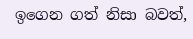ඉගෙන ගත් නිසා බවත්,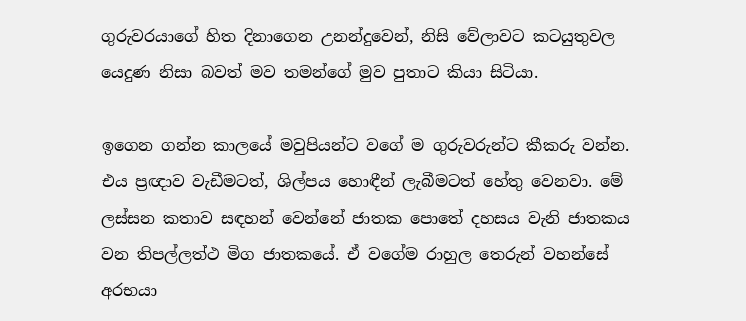ගුරුවරයාගේ හිත දිනාගෙන උනන්දුවෙන්, නිසි වේලාවට කටයුතුවල යෙදුණ නිසා බවත් මව තමන්ගේ මුව පුතාට කියා සිටියා.

ඉගෙන ගන්න කාලයේ මවුපියන්ට වගේ ම ගුරුවරුන්ට කීකරු වන්න. එය ප්‍රඥාව වැඩීමටත්, ශිල්පය හොඳීන් ලැබීමටත් හේතු වෙනවා. මේ ලස්සන කතාව සඳහන් වෙන්නේ ජාතක පොතේ දහසය වැනි ජාතකය වන තිපල්ලත්ථ මිග ජාතකයේ. ඒ වගේම රාහුල තෙරුන් වහන්සේ අරභයා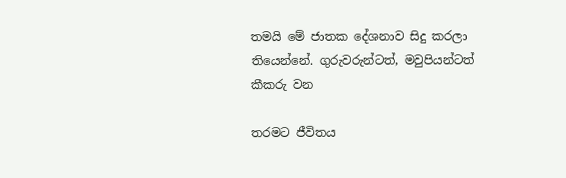තමයි මේ ජාතක දේශනාව සිදු කරලා තියෙන්නේ. ගුරුවරුන්ටත්, මවුපියන්ටත් කීකරු වන

තරමට ජීවිතය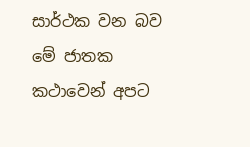සාර්ථක වන බව මේ ජාතක කථාවෙන් අපට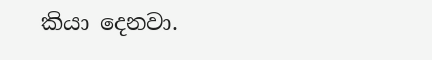කියා දෙනවා.